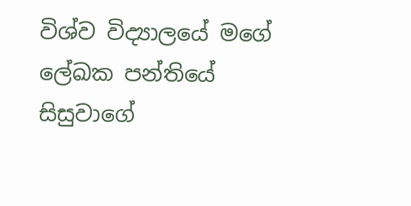විශ්ව විද්‍යාලයේ මගේ ලේඛක පන්තියේ සිසුවාගේ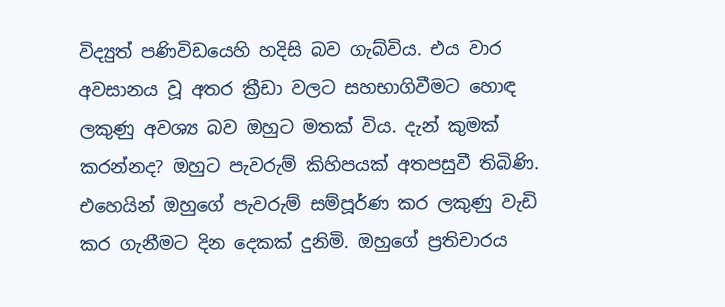විද්‍යුත් පණිවිඩයෙහි හදිසි බව ගැබ්විය. එය වාර අවසානය වූ අතර ක්‍රීඩා වලට සහභාගිවීමට හොඳ ලකුණු අවශ්‍ය බව ඔහුට මතක් විය. දැන් කුමක් කරන්නද? ඔහුට පැවරුම් කිහිපයක් අතපසුවී තිබිණි. එහෙයින් ඔහුගේ පැවරුම් සම්පූර්ණ කර ලකුණු වැඩි කර ගැනීමට දින දෙකක් දුනිමි. ඔහුගේ ප්‍රතිචාරය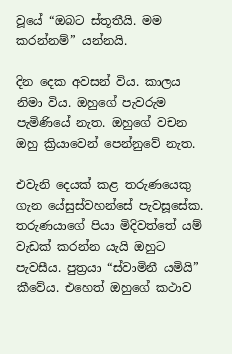වූයේ “ඔබට ස්තූතීයි. මම කරන්නම්” යන්නයි.

දින දෙක අවසන් විය. කාලය නිමා විය. ඔහුගේ පැවරුම පැමිණියේ නැත. ඔහුගේ වචන ඔහු ක්‍රියාවෙන් පෙන්නුවේ නැත.

එවැනි දෙයක් කළ තරුණයෙකු ගැන යේසුස්වහන්සේ පැවසූසේක. තරුණයාගේ පියා මිදිවත්තේ යම් වැඩක් කරන්න යැයි ඔහුට පැවසීය. පුත්‍රයා “ස්වාමිනී යමියි” කීවේය. එහෙත් ඔහුගේ කථාව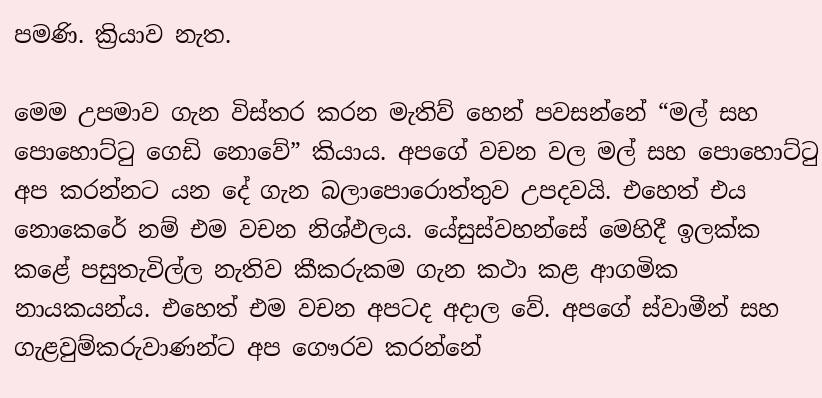පමණි. ක්‍රියාව නැත.

මෙම උපමාව ගැන විස්තර කරන මැතිව් හෙන් පවසන්නේ “මල් සහ පොහොට්ටු ගෙඩි නොවේ” කියාය. අපගේ වචන වල මල් සහ පොහොට්ටු අප කරන්නට යන දේ ගැන බලාපොරොත්තුව උපදවයි. එහෙත් එය නොකෙරේ නම් එම වචන නිශ්ඵලය. යේසුස්වහන්සේ මෙහිදී ඉලක්ක කළේ පසුතැවිල්ල නැතිව කීකරුකම ගැන කථා කළ ආගමික නායකයන්ය. එහෙත් එම වචන අපටද අදාල වේ. අපගේ ස්වාමීන් සහ ගැළවුම්කරුවාණන්ට අප ගෞරව කරන්නේ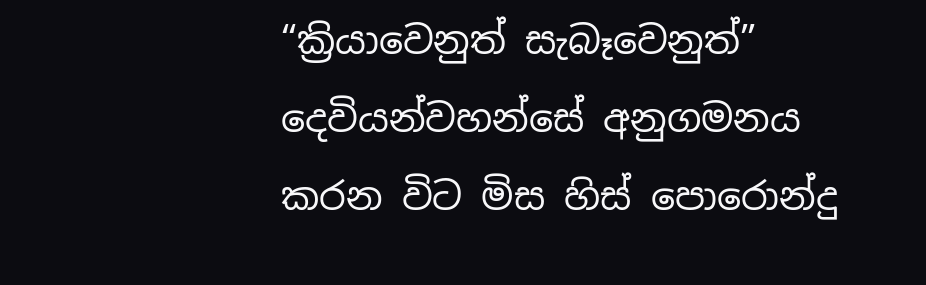“ක්‍රියාවෙනුත් සැබෑවෙනුත්” දෙවියන්වහන්සේ අනුගමනය කරන විට මිස හිස් පොරොන්දු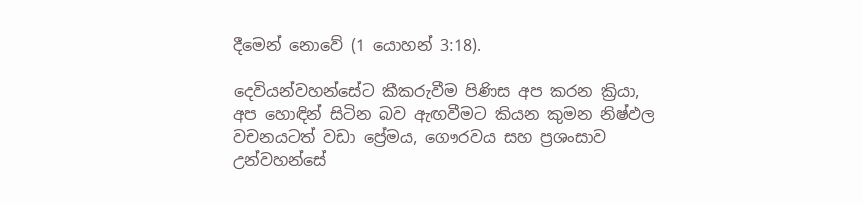දීමෙන් නොවේ (1 යොහන් 3:18).

දෙවියන්වහන්සේට කීකරුවීම පිණිස අප කරන ක්‍රියා, අප හොඳින් සිටින බව ඇඟවීමට කියන කුමන නිෂ්ඵල වචනයටත් වඩා ප්‍රේමය, ගෞරවය සහ ප්‍රශංසාව උන්වහන්සේ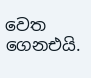වෙත ගෙනඑයි.